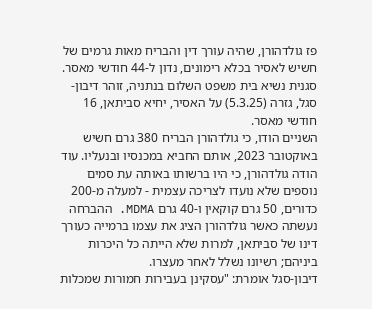פז גולדהורן, שהיה עורך דין והבריח מאות גרמים של חשיש לאסיר בכלא רימונים, נדון ל-44 חודשי מאסר. סגנית נשיא בית משפט השלום בנתניה, זוהר דיבון-סגל, גזרה (5.3.25) על האסיר, יחיא סביתאן, 16 חודשי מאסר.
השניים הודו, כי גולדהורן הבריח 380 גרם חשיש באוקטובר 2023, אותם החביא במכנסיו ובנעליו. עוד הודה גולדהורן, כי היו ברשותו באותה עת סמים נוספים שלא נועדו לצריכה עצמית - למעלה מ-200 כדורים, 50 גרם קוקאין ו-40 גרם MDMA. ההברחה נעשתה כאשר גולדהורן הציג את עצמו ברמייה כעורך דינו של סביתאן, למרות שלא הייתה כל היכרות ביניהם; רשיונו נשלל לאחר מעצרו.
דיבון-סגל אומרת: "עסקינן בעבירות חמורות שמכלות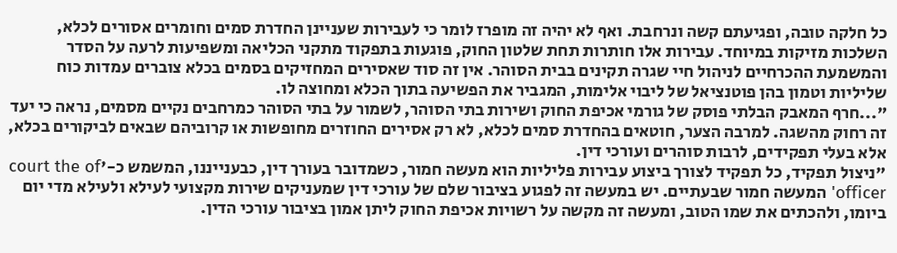כל חלקה טובה, ופגיעתם קשה ונרחבת. ואף לא יהיה זה מופרז לומר כי לעבירות שעניינן החדרת סמים וחומרים אסורים לכלא, השלכות מזיקות במיוחד. עבירות אלו חותרות תחת שלטון החוק, פוגעות בתפקוד מתקני הכליאה ומשפיעות לרעה על הסדר והמשמעת ההכרחיים לניהול חיי שגרה תקינים בבית הסוהר. אין זה סוד שאסירים המחזיקים בסמים בכלא צוברים עמדות כוח שליליות וטמון בהן פוטנציאל של ליבוי אלימות, המגביר את הפשיעה בתוך הכלא ומחוצה לו.
"...חרף המאבק הבלתי פוסק של גורמי אכיפת החוק ושירות בתי הסוהר, לשמור על בתי הסוהר כמרחבים נקיים מסמים, נראה כי יעד זה רחוק מהשגה. למרבה הצער, חוטאים בהחדרת סמים לכלא, לא רק אסירים החוזרים מחופשות או קרוביהם שבאים לביקורים בכלא, אלא בעלי תפקידים, לרבות סוהרים ועורכי דין.
"ניצול תפקיד, כל תפקיד לצורך ביצוע עבירות פליליות הוא מעשה חמור, כשמדובר בעורך דין, כבענייננו, המשמש כ-'court the of officer' המעשה חמור שבעתיים. יש במעשה זה לפגוע בציבור שלם של עורכי דין שמעניקים שירות מקצועי לעילא ולעילא מדי יום ביומו, ולהכתים את שמו הטוב, ומעשה זה מקשה על רשויות אכיפת החוק ליתן אמון בציבור עורכי הדין.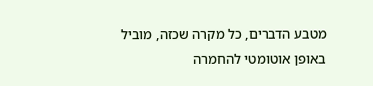מטבע הדברים, כל מקרה שכזה, מוביל באופן אוטומטי להחמרה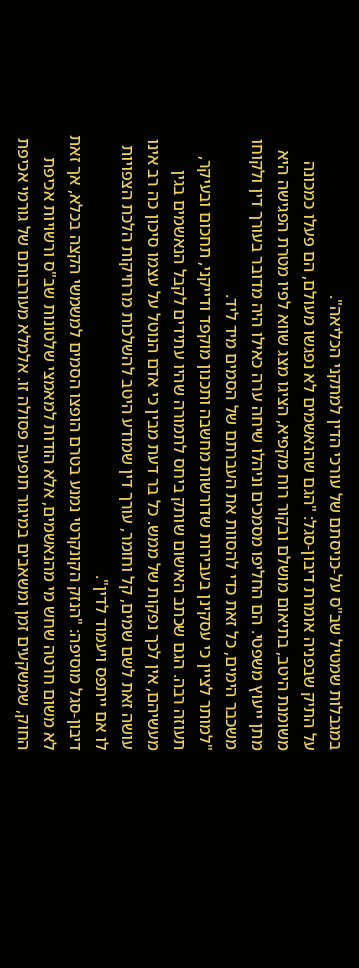במגבלות שמטיל שב"ס על-כניסתם של עורכי הדין למתקני הכליאה".
על התיק שבפניה אומרת דיבון-סגל: "הגם שהנאשמים לא נפגשו מעולם, הם פעלו כמכונה משומנת היטב, בתיאום מושלם ובקור רוח מקפיא, הציגו מצג שווא לפיו מטרת הפגישה היא מתן ייעוץ משפטי. הם החליפו מסמכים וניהלו שיחה ערה כאילו היה מדובר בעורך דין ולקוחו משכבר הימים, כל זאת כדי להסוות את העברתם של הסמים מיד ליד.
"למותר לציין כי עסקינן בעבירות שדורשות מחשבה ותכנון מוקפד ודייקני, תחכום ובעיקר, תעוזה רבה. הגם שכתב האישום שותק ביחס לתמורה שהיו עתידים לקבל הנאשמים בגין מעשיהם, אין לכך נפקות של ממש. כל בר דעת מבין כי אדם הנוטל על עצמו סיכון כה רב אינו עושה זאת לשם שמים, קל וחומר, עורך דין שמודע היטב להשלכות מרחיקות הלכת הצפויות לו אם ייתפס ויעמוד לדין".
דיבון-סגל מוסיפה: "הנזק הקונקרטי נמנע בטרם הופצו הסמים למשמשי הקצה בכלא, אך זאת לא משום חרטה שחש מי מהנאשמים, אלא הודות למאמצי שלטונות שב"ס ורשויות אכיפת החוק, שמשקעים זמן ומשאבים במיגור תופעה פסולה זו. אלמלא מעורבותם של גורמי אכיפת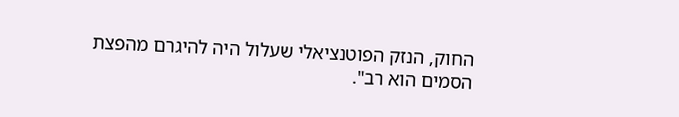החוק, הנזק הפוטנציאלי שעלול היה להיגרם מהפצת הסמים הוא רב".